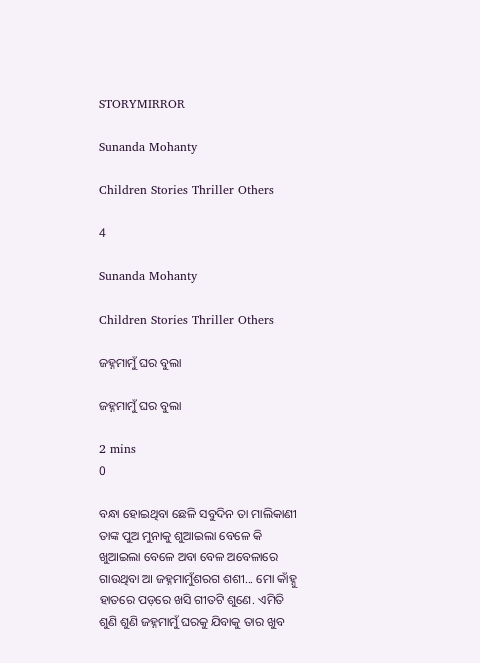STORYMIRROR

Sunanda Mohanty

Children Stories Thriller Others

4

Sunanda Mohanty

Children Stories Thriller Others

ଜହ୍ନମାମୁଁ ଘର ବୁଲା

ଜହ୍ନମାମୁଁ ଘର ବୁଲା

2 mins
0

ବନ୍ଧା ହୋଇଥିବା ଛେଳି ସବୁଦିନ ତା ମାଲିକାଣୀ ତାଙ୍କ ପୁଅ ମୁନାକୁ ଶୁଆଇଲା ବେଳେ କି ଖୁଆଇଲା ବେଳେ ଅବା ବେଳ ଅବେଳାରେ ଗାଉଥିବା ଆ ଜହ୍ନମାମୁଁଶରଗ ଶଶୀ... ମୋ କାଁହ୍ନୁ ହାତରେ ପଡ଼ରେ ଖସି ଗୀତଟି ଶୁଣେ. ଏମିତି ଶୁଣି ଶୁଣି ଜହ୍ନମାମୁଁ ଘରକୁ ଯିବାକୁ ତାର ଖୁବ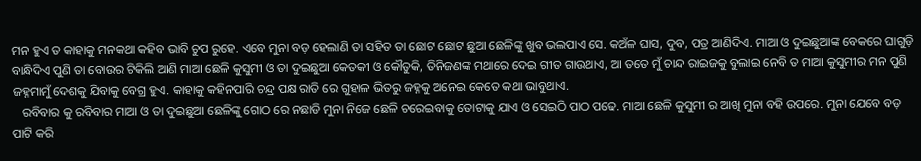ମନ ହୁଏ ତ କାହାକୁ ମନକଥା କହିବ ଭାବି ଚୁପ ରୁହେ. ଏବେ ମୁନା ବଡ଼ ହେଲାଣି ତା ସହିତ ତା ଛୋଟ ଛୋଟ ଛୁଆ ଛେଳିଙ୍କୁ ଖୁବ ଭଲପାଏ ସେ. କଅଁଳ ଘାସ, ଦୁବ, ପତ୍ର ଆଣିଦିଏ. ମାଆ ଓ ଦୁଇଛୁଆଙ୍କ ବେକରେ ଘାଗୁଡ଼ି ବାନ୍ଧିଦିଏ ପୁଣି ତା ବୋଉର ଟିକିଲି ଆଣି ମାଆ ଛେଳି କୁସୁମୀ ଓ ତା ଦୁଇଛୁଆ କେତକୀ ଓ କୌତୁକି, ତିନିଜଣଙ୍କ ମଥାରେ ଦେଇ ଗୀତ ଗାଉଥାଏ, ଆ ତତେ ମୁଁ ଚାନ୍ଦ ରାଇଜକୁ ବୁଲାଇ ନେବି ତ ମାଆ କୁସୁମୀର ମନ ପୁଣି ଜହ୍ନମାମୁଁ ଦେଶକୁ ଯିବାକୁ ବେଗ୍ର ହୁଏ. କାହାକୁ କହିନପାରି ଚନ୍ଦ୍ର ପକ୍ଷ ରାତି ରେ ଗୁହାଳ ଭିତରୁ ଜହ୍ନକୁ ଅନେଇ କେତେ କଥା ଭାବୁଥାଏ.
   ରବିବାର କୁ ରବିବାର ମାଆ ଓ ତା ଦୁଇଛୁଆ ଛେଳିଙ୍କୁ ଗୋଠ ରେ ନଛାଡି ମୁନା ନିଜେ ଛେଳି ଚରେଇବାକୁ ତୋଟାକୁ ଯାଏ ଓ ସେଇଠି ପାଠ ପଢେ. ମାଆ ଛେଳି କୁସୁମୀ ର ଆଖି ମୁନା ବହି ଉପରେ. ମୁନା ଯେବେ ବଡ଼ ପାଟି କରି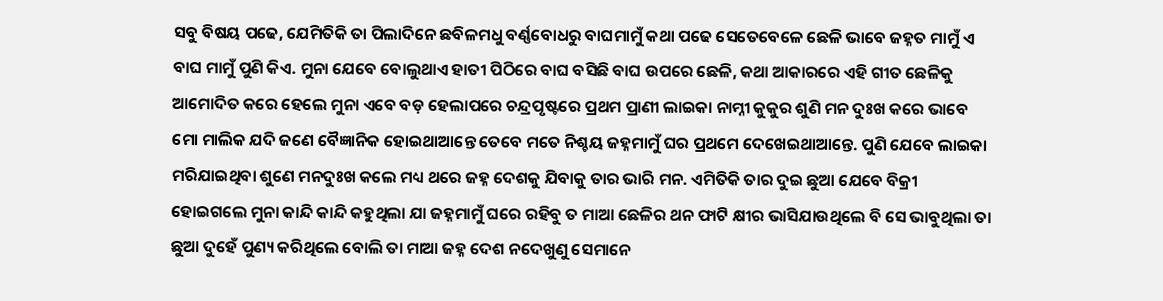ସବୁ ବିଷୟ ପଢେ, ଯେମିତିକି ତା ପିଲାଦିନେ ଛବିଳମଧୁ ବର୍ଣ୍ଣବୋଧରୁ ବାଘମାମୁଁ କଥା ପଢେ ସେତେବେଳେ ଛେଳି ଭାବେ ଜହ୍ନତ ମାମୁଁ ଏ ବାଘ ମାମୁଁ ପୁଣି କିଏ. ମୁନା ଯେବେ ବୋଲୁଥାଏ ହାତୀ ପିଠିରେ ବାଘ ବସିଛି ବାଘ ଉପରେ ଛେଳି, କଥା ଆକାରରେ ଏହି ଗୀତ ଛେଳିକୁ ଆମୋଦିତ କରେ ହେଲେ ମୁନା ଏବେ ବଡ଼ ହେଲାପରେ ଚନ୍ଦ୍ରପୃଷ୍ଟରେ ପ୍ରଥମ ପ୍ରାଣୀ ଲାଇକା ନାମ୍ନୀ କୁକୁର ଶୁଣି ମନ ଦୁଃଖ କରେ ଭାବେ ମୋ ମାଲିକ ଯଦି ଜଣେ ବୈଜ୍ଞାନିକ ହୋଇଥାଆନ୍ତେ ତେବେ ମତେ ନିଶ୍ଚୟ ଜହ୍ନମାମୁଁ ଘର ପ୍ରଥମେ ଦେଖେଇଥାଆନ୍ତେ. ପୁଣି ଯେବେ ଲାଇକା ମରିଯାଇଥିବା ଶୁଣେ ମନଦୁଃଖ କଲେ ମଧ୍ୟ ଥରେ ଜହ୍ନ ଦେଶକୁ ଯିବାକୁ ତାର ଭାରି ମନ. ଏମିତିକି ତାର ଦୁଇ ଛୁଆ ଯେବେ ବିକ୍ରୀ ହୋଇଗଲେ ମୁନା କାନ୍ଦି କାନ୍ଦି କହୁଥିଲା ଯା ଜହ୍ନମାମୁଁ ଘରେ ରହିବୁ ତ ମାଆ ଛେଳିର ଥନ ଫାଟି କ୍ଷୀର ଭାସିଯାଉଥିଲେ ବି ସେ ଭାବୁଥିଲା ତା ଛୁଆ ଦୁହେଁ ପୁଣ୍ୟ କରିଥିଲେ ବୋଲି ତା ମାଆ ଜହ୍ନ ଦେଶ ନଦେଖୁଣୁ ସେମାନେ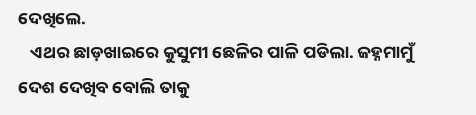ଦେଖିଲେ.
   ଏଥର ଛାଡ଼ଖାଇରେ କୁସୁମୀ ଛେଳିର ପାଳି ପଡିଲା. ଜହ୍ନମାମୁଁ ଦେଶ ଦେଖିବ ବୋଲି ତାକୁ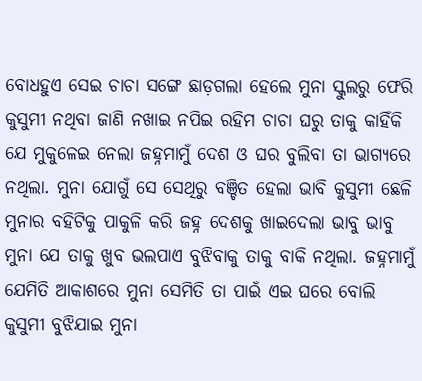ବୋଧହୁଏ ସେଇ ଚାଚା ସଙ୍ଗେ ଛାଡ଼ଗଲା ହେଲେ ମୁନା ସ୍କୁଲରୁ ଫେରି କୁସୁମୀ ନଥିବା ଜାଣି ନଖାଇ ନପିଇ ରହିମ ଚାଚା ଘରୁ ତାକୁ କାହିଁକି ଯେ ମୁକୁଳେଇ ନେଲା ଜହ୍ନମାମୁଁ ଦେଶ ଓ ଘର ବୁଲିବା ତା ଭାଗ୍ୟରେ ନଥିଲା. ମୁନା ଯୋଗୁଁ ସେ ସେଥିରୁ ବଞ୍ଚିତ ହେଲା ଭାବି କୁସୁମୀ ଛେଳି ମୁନାର ବହିଟିକୁ ପାକୁଳି କରି ଜହ୍ନ ଦେଶକୁ ଖାଇଦେଲା ଭାବୁ ଭାବୁ ମୁନା ଯେ ତାକୁ ଖୁବ ଭଲପାଏ ବୁଝିବାକୁ ତାକୁ ବାକି ନଥିଲା. ଜହ୍ନମାମୁଁ ଯେମିତି ଆକାଶରେ ମୁନା ସେମିତି ତା ପାଇଁ ଏଇ ଘରେ ବୋଲି କୁସୁମୀ ବୁଝିଯାଇ ମୁନା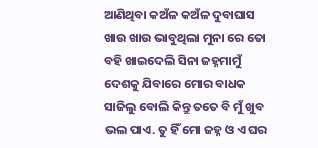ଆଣିଥିବା କଅଁଳ କଅଁଳ ଦୁବାଘାସ ଖାଉ ଖାଉ ଭାବୁଥିଲା ମୁନା ରେ ତୋ ବହି ଖାଇଦେଲି ସିନା ଜହ୍ନମାମୁଁ ଦେଶକୁ ଯିବାରେ ମୋର ବାଧକ ସାଜିଲୁ ବୋଲି କିନ୍ତୁ ତତେ ବି ମୁଁ ଖୁବ ଭଲ ପାଏ. ତୁ ହିଁ ମୋ ଜହ୍ନ ଓ ଏ ଘର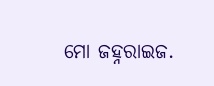ମୋ ଜହ୍ନରାଇଜ.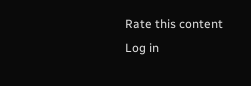Rate this content
Log in